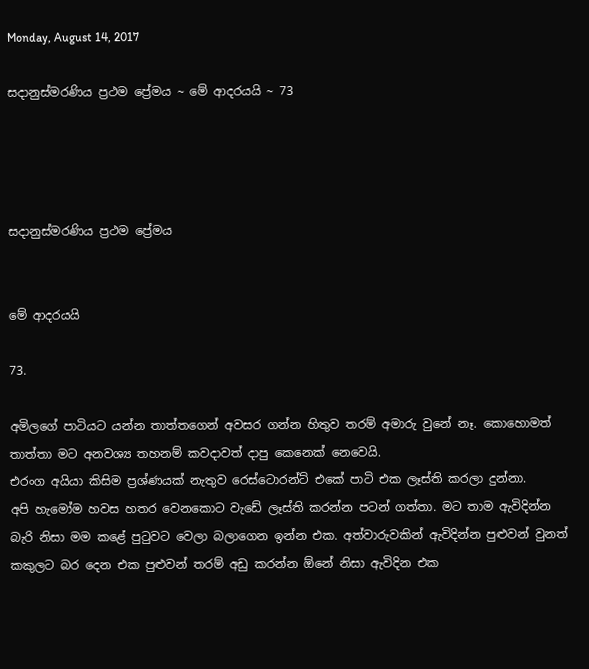Monday, August 14, 2017

සදානුස්මරණිය ප්‍රථම ප්‍රේමය ~ මේ ආදරයයි ~ 73




සදානුස්මරණිය ප්‍රථම ප්‍රේමය


මේ ආදරයයි

73.

අමිලගේ පාටියට යන්න තාත්තගෙන් අවසර ගන්න හිතුව තරම් අමාරු වුනේ නෑ. කොහොමත් තාත්තා මට අනවශ්‍ය තහනම් කවදාවත් දාපු කෙනෙක් නෙවෙයි.
එරංග අයියා කිසිම ප්‍රශ්ණයක් නැතුව රෙස්ටොරන්ට් එකේ පාටි එක ලෑස්ති කරලා දුන්නා.
අපි හැමෝම හවස හතර වෙනකොට වැඩේ ලෑස්ති කරන්න පටන් ගත්තා. මට තාම ඇවිදින්න බැරි නිසා මම කළේ පුටුවට වෙලා බලාගෙන ඉන්න එක. අත්වාරුවකින් ඇවිදින්න පුළුවන් වුනත් කකුලට බර දෙන එක පුළුවන් තරම් අඩු කරන්න ඕනේ නිසා ඇවිදින එක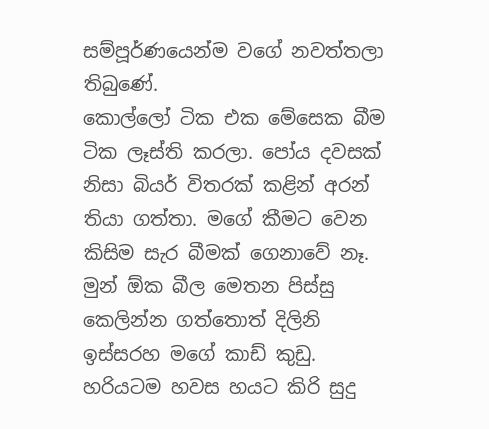සම්පූර්ණයෙන්ම වගේ නවත්තලා තිබුණේ.
කොල්ලෝ ටික එක මේසෙක බීම ටික ලෑස්ති කරලා. පෝය දවසක් නිසා බියර් විතරක් කළින් අරන් තියා ගත්තා. මගේ කීමට වෙන කිසිම සැර බීමක් ගෙනාවේ නෑ. මුන් ඕක බීල මෙතන පිස්සු කෙලින්න ගත්තොත් දිලිනි ඉස්සරහ මගේ කාඩ් කුඩු.
හරියටම හවස හයට කිරි සුදු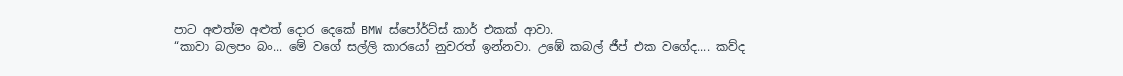පාට අළුත්ම අළුත් දොර දෙකේ BMW ස්පෝර්ට්ස් කාර් එකක් ආවා.
“කාවා බලපං බං... මේ වගේ සල්ලි කාරයෝ නුවරත් ඉන්නවා. උඹේ කබල් ජීප් එක වගේද.... කව්ද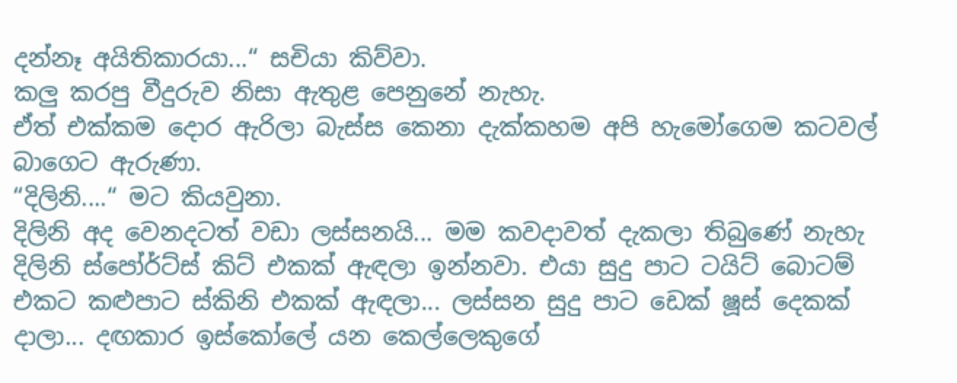දන්නෑ අයිතිකාරයා...“ සචියා කිව්වා.
කලු කරපු වීදුරුව නිසා ඇතුළ පෙනුනේ නැහැ.
ඒත් එක්කම දොර ඇරිලා බැස්ස කෙනා දැක්කහම අපි හැමෝගෙම කටවල් බාගෙට ඇරුණා.
“දිලිනි....“ මට කියවුනා.
දිලිනි අද වෙනදටත් වඩා ලස්සනයි... මම කවදාවත් දැකලා තිබුණේ නැහැ දිලිනි ස්පෝර්ට්ස් කිට් එකක් ඇඳලා ඉන්නවා. එයා සුදු පාට ටයිට් බොටම් එකට කළුපාට ස්කිනි එකක් ඇඳලා... ලස්සන සුදු පාට ඩෙක් ෂූස් දෙකක් දාලා... දඟකාර ඉස්කෝලේ යන කෙල්ලෙකුගේ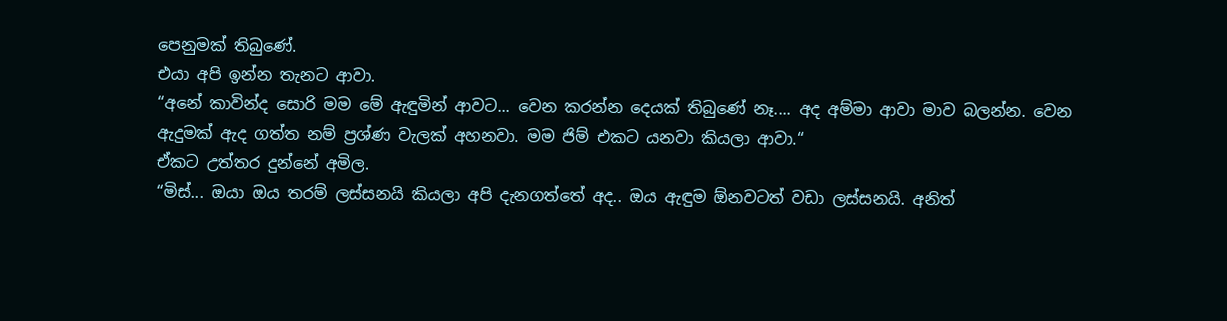පෙනුමක් තිබුණේ.
එයා අපි ඉන්න තැනට ආවා.
“අනේ කාවින්ද සොරි මම මේ ඇඳුමින් ආවට... වෙන කරන්න දෙයක් තිබුණේ නෑ.... අද අම්මා ආවා මාව බලන්න. වෙන ඇදුමක් ඇද ගත්ත නම් ප්‍රශ්ණ වැලක් අහනවා. මම ජිම් එකට යනවා කියලා ආවා.“
ඒකට උත්තර දුන්නේ අමිල.
“මිස්... ඔයා ඔය තරම් ලස්සනයි කියලා අපි දැනගත්තේ අද.. ඔය ඇඳුම ඕනවටත් වඩා ලස්සනයි. අනිත්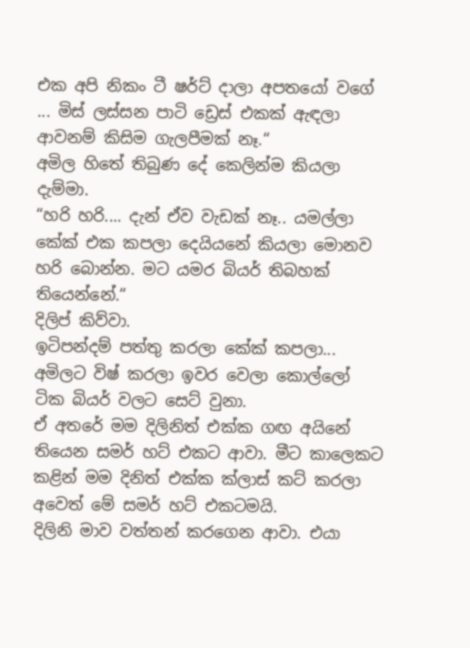එක අපි නිකං ටී ෂර්ට් දාලා අපතයෝ වගේ ... මිස් ලස්සන පාටි ඩ්‍රෙස් එකක් ඇඳලා ආවනම් කිසිම ගැලපීමක් නෑ.“
අමිල හිතේ තිබුණ දේ කෙලින්ම කියලා දැම්මා.
“හරි හරි.... දැන් ඒව වැඩක් නෑ.. යමල්ලා කේක් එක කපලා දෙයියනේ කියලා මොනව හරි බොන්න. මට යමර බියර් තිබහක් තියෙන්නේ.“
දිලිප් කිව්වා.
ඉටිපන්දම් පත්තු කරලා කේක් කපලා... අමිලට විෂ් කරලා ඉවර වෙලා කොල්ලෝ ටික බියර් වලට සෙට් වුනා.
ඒ අතරේ මම දිලිනිත් එක්ක ගඟ අයිනේ තියෙන සමර් හට් එකට ආවා. මීට කාලෙකට කළින් මම දිනිත් එක්ක ක්ලාස් කට් කරලා අවෙත් මේ සමර් හට් එකටමයි.
දිලිනි මාව වත්තන් කරගෙන ආවා. එයා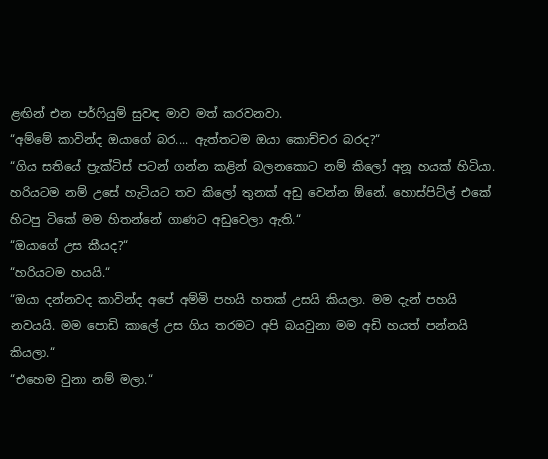ළඟින් එන පර්ෆියුම් සුවඳ මාව මත් කරවනවා.
“අම්මේ කාවින්ද ඔයාගේ බර.... ඇත්තටම ඔයා කොච්චර බරද?“
“ගිය සතියේ ප්‍රැක්ටිස් පටන් ගන්න කළින් බලනකොට නම් කිලෝ අනූ හයක් හිටියා. හරියටම නම් උසේ හැටියට තව කිලෝ තුනක් අඩු වෙන්න ඕනේ. හොස්පිට්ල් එකේ හිටපු ටිකේ මම හිතන්නේ ගාණට අඩුවෙලා ඇති.“
“ඔයාගේ උස කීයද?“
“හරියටම හයයි.“
“ඔයා දන්නවද කාවින්ද අපේ අම්මි පහයි හතක් උසයි කියලා. මම දැන් පහයි නවයයි. මම පොඩි කාලේ උස ගිය තරමට අපි බයවුනා මම අඩි හයත් පන්නයි කියලා.“
“එහෙම වුනා නම් මලා.“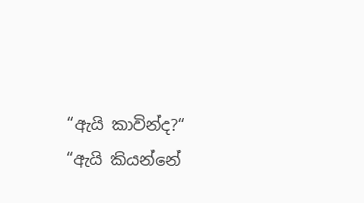“ඇයි කාවින්ද?“
“ඇයි කියන්නේ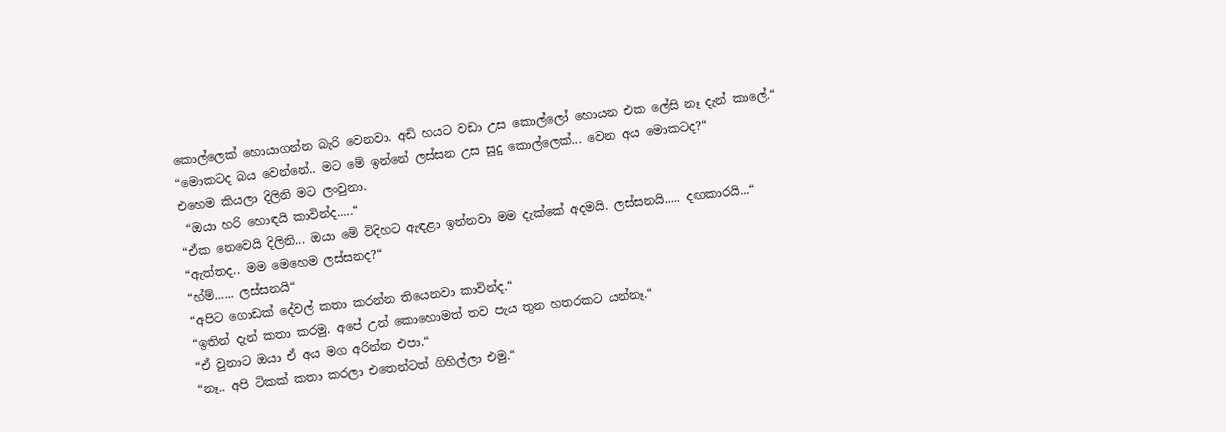කොල්ලෙක් හොයාගන්න බැරි වෙනවා. අඩි හයට වඩා උස කොල්ලෝ හොයන එක ලේසි නෑ දැන් කාලේ.“
“මොකටද බය වෙන්නේ.. මට මේ ඉන්නේ ලස්සන උස සුදු කොල්ලෙක්... වෙන අය මොකටද?“
එහෙම කියලා දිලිනි මට ලංවුනා.
 “ඔයා හරි හොඳයි කාවින්ද.....“
“ඒක නෙවෙයි දිලිනි... ඔයා මේ විදිහට ඇඳළා ඉන්නවා මම දැක්කේ අදමයි. ලස්සනයි..... දඟකාරයි...“
“ඇත්තද.. මම මෙහෙම ලස්සනද?“
“හ්ම්...... ලස්සනයි“
“අපිට ගොඩක් දේවල් කතා කරන්න තියෙනවා කාවින්ද.“
“ඉතින් දැන් කතා කරමු. අපේ උන් කොහොමත් තව පැය තුන හතරකට යන්නෑ.“
“ඒ වුනාට ඔයා ඒ අය මග අරින්න එපා.“
“නෑ.. අපි ටිකක් කතා කරලා එතෙන්ටත් ගිහිල්ලා එමු.“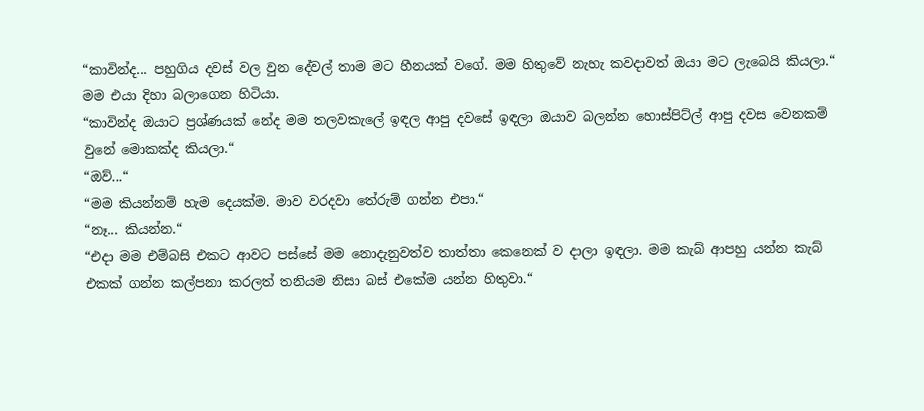“කාවින්ද... පහුගිය දවස් වල වුන දේවල් තාම මට හීනයක් වගේ. මම හිතුවේ නැහැ කවදාවත් ඔයා මට ලැබෙයි කියලා.“
මම එයා දිහා බලාගෙන හිටියා.
“කාවින්ද ඔයාට ප්‍රශ්ණයක් නේද මම තලවකැලේ ඉඳල ආපු දවසේ ඉඳලා ඔයාව බලන්න හොස්පිට්ල් ආපු දවස වෙනකම් වුනේ මොකක්ද කියලා.“
“ඔව්...“
“මම කියන්නම් හැම දෙයක්ම. මාව වරදවා තේරුම් ගන්න එපා.“
“නෑ... කියන්න.“
“එදා මම එම්බසි එකට ආවට පස්සේ මම නොදැනුවත්ව තාත්තා කෙනෙක් ව දාලා ඉඳලා. මම කැබ් ආපහු යන්න කැබ් එකක් ගන්න කල්පනා කරලත් තනියම නිසා බස් එකේම යන්න හිතුවා.“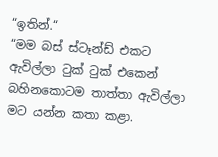“ඉතින්.“
“මම බස් ස්ටෑන්ඩ් එකට ඇවිල්ලා ටුක් ටුක් එකෙන් බහිනකොටම තාත්තා ඇවිල්ලා මට යන්න කතා කළා.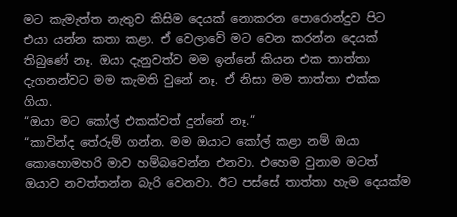මට කැමැත්ත නැතුව කිසිම දෙයක් නොකරන පොරොන්දුව පිට එයා යන්න කතා කළා. ඒ වෙලාවේ මට වෙන කරන්න දෙයක් තිබුණේ නෑ. ඔයා දැනුවත්ව මම ඉන්නේ කියන එක තාත්තා දැගනන්වට මම කැමති වුනේ නෑ. ඒ නිසා මම තාත්තා එක්ක ගියා.
“ඔයා මට කෝල් එකක්වත් දුන්නේ නෑ.“
“කාවින්ද තේරුම් ගන්න. මම ඔයාට කෝල් කළා නම් ඔයා කොහොමහරි මාව හම්බවෙන්න එනවා. එහෙම වුනාම මටත් ඔයාව නවත්තන්න බැරි වෙනවා. ඊට පස්සේ තාත්තා හැම දෙයක්ම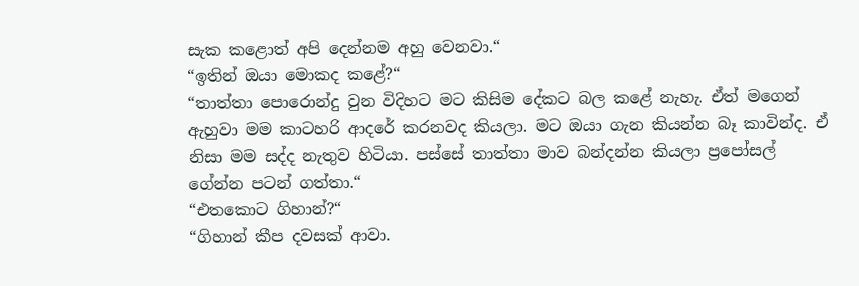සැක කළොත් අපි දෙන්නම අහු වෙනවා.“
“ඉතින් ඔයා මොකද කළේ?“
“තාත්තා පොරොන්දු වුන විදිහට මට කිසිම දේකට බල කළේ නැහැ. ඒත් මගෙන් ඇහුවා මම කාටහරි ආදරේ කරනවද කියලා. මට ඔයා ගැන කියන්න බෑ කාවින්ද. ඒ නිසා මම සද්ද නැතුව හිටියා. පස්සේ තාත්තා මාව බන්දන්න කියලා ප්‍රපෝසල් ගේන්න පටන් ගත්තා.“
“එතකොට ගිහාන්?“
“ගිහාන් කීප දවසක් ආවා.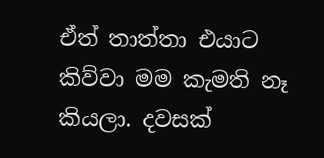ඒත් තාත්තා එයාට කිව්වා මම කැමති නෑ කියලා. දවසක්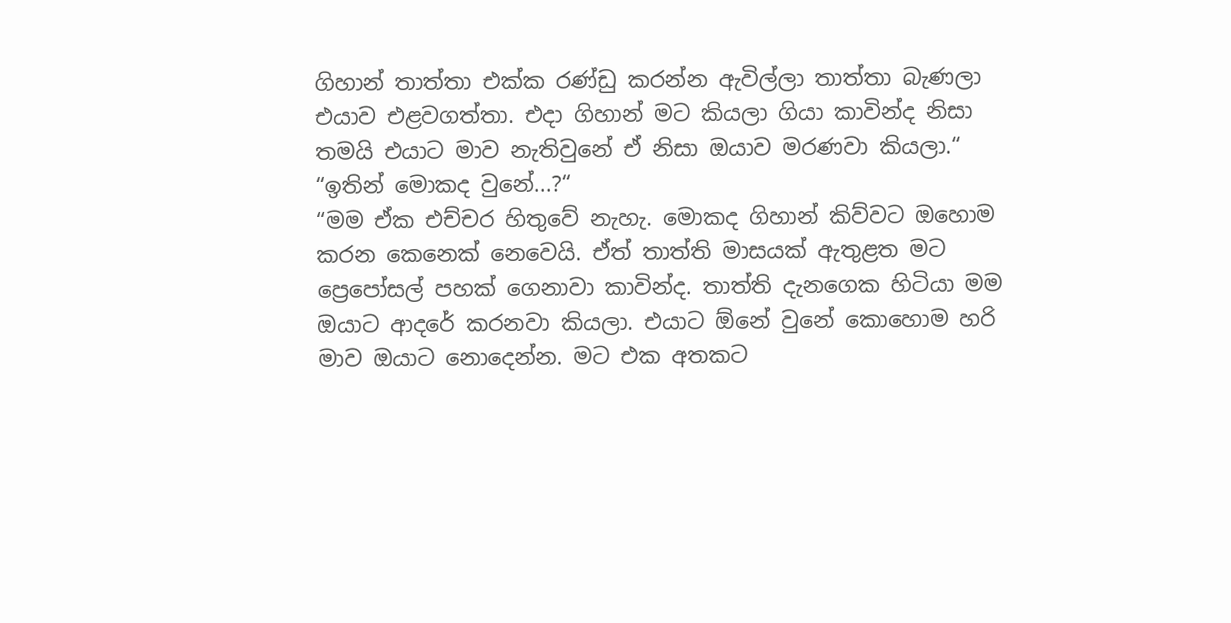ගිහාන් තාත්තා එක්ක රණ්ඩු කරන්න ඇවිල්ලා තාත්තා බැණලා එයාව එළවගත්තා. එදා ගිහාන් මට කියලා ගියා කාවින්ද නිසා තමයි එයාට මාව නැතිවුනේ ඒ නිසා ඔයාව මරණවා කියලා.“
“ඉතින් මොකද වුනේ...?“
“මම ඒක එච්චර හිතුවේ නැහැ. මොකද ගිහාන් කිව්වට ඔහොම කරන කෙනෙක් නෙවෙයි. ඒත් තාත්ති මාසයක් ඇතුළත මට ප්‍රෙපෝසල් පහක් ගෙනාවා කාවින්ද. තාත්ති දැනගෙක හිටියා මම ඔයාට ආදරේ කරනවා කියලා. එයාට ඕනේ වුනේ කොහොම හරි මාව ඔයාට නොදෙන්න. මට එක අතකට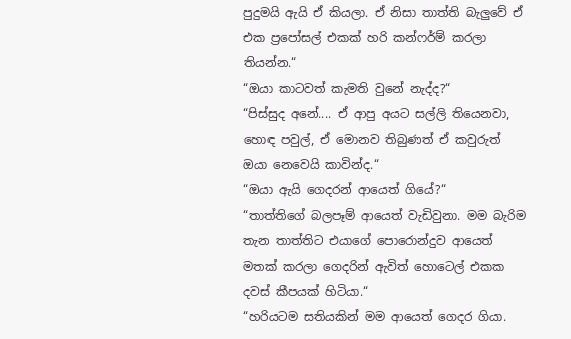පුදුමයි ඇයි ඒ කියලා. ඒ නිසා තාත්ති බැලුවේ ඒ එක ප්‍රපෝසල් එකක් හරි කන්ෆර්ම් කරලා තියන්න.“
“ඔයා කාටවත් කැමති වුනේ නැද්ද?“
“පිස්සුද අනේ.... ඒ ආපු අයට සල්ලි තියෙනවා, හොඳ පවුල්, ඒ මොනව තිබුණත් ඒ කවුරුත් ඔයා නෙවෙයි කාවින්ද.“
“ඔයා ඇයි ගෙදරන් ආයෙත් ගියේ?“
“තාත්තිගේ බලපෑම් ආයෙත් වැඩිවුනා. මම බැරිම තැන තාත්තිට එයාගේ පොරොන්දුව ආයෙත් මතක් කරලා ගෙදරින් ඇවිත් හොටෙල් එකක දවස් කීපයක් හිටියා.“
“හරියටම සතියකින් මම ආයෙත් ගෙදර ගියා.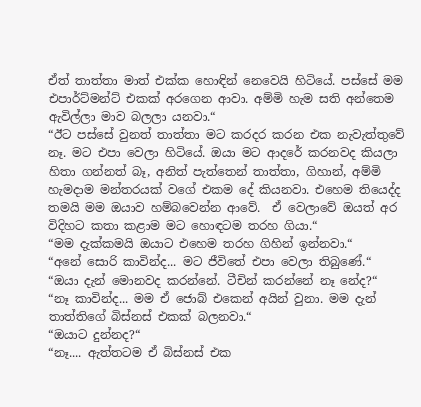ඒත් තාත්තා මාත් එක්ක හොඳින් නෙවෙයි හිටියේ. පස්සේ මම එපාර්ට්මන්ට් එකක් අරගෙන ආවා. අම්මි හැම සති අන්තෙම ඇවිල්ලා මාව බලලා යනවා.“
“ඊට පස්සේ වුනත් තාත්තා මට කරදර කරන එක නැවැත්තුවේ නෑ. මට එපා වෙලා හිටියේ. ඔයා මට ආදරේ කරනවද කියලා හිතා ගන්නත් බෑ, අනිත් පැත්තෙන් තාත්තා, ගිහාන්, අම්මි හැමදාම මන්තරයක් වගේ එකම දේ කියනවා. එහෙම තියෙද්ද තමයි මම ඔයාව හම්බවෙන්න ආවේ.  ඒ වෙලාවේ ඔයත් අර විදිහට කතා කළාම මට හොඳටම තරහ ගියා.“
“මම දැක්කමයි ඔයාට එහෙම තරහ ගිහින් ඉන්නවා.“
“අනේ සොරි කාවින්ද... මට ජීවිතේ එපා වෙලා තිබුණේ.“
“ඔයා දැන් මොනවද කරන්නේ. ටීචින් කරන්නේ නෑ නේද?“
“නෑ කාවින්ද... මම ඒ ජොබ් එකෙන් අයින් වුනා. මම දැන් තාත්තිගේ බිස්නස් එකක් බලනවා.“
“ඔයාට දුන්නද?“
“නෑ.... ඇත්තටම ඒ බිස්නස් එක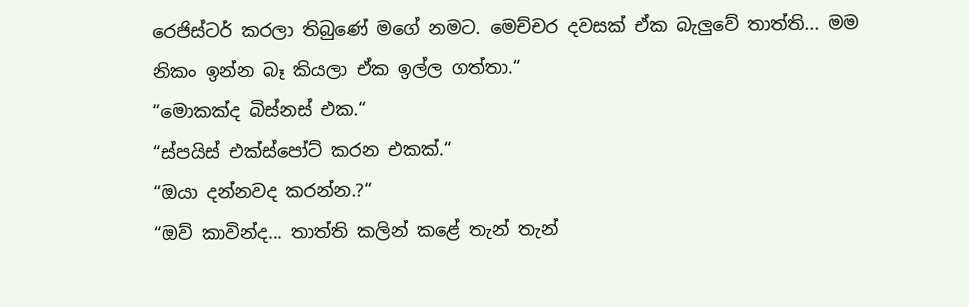රෙජිස්ටර් කරලා තිබුණේ මගේ නමට. මෙච්චර දවසක් ඒක බැලුවේ තාත්ති... මම නිකං ඉන්න බෑ කියලා ඒක ඉල්ල ගත්තා.“
“මොකක්ද බිස්නස් එක.“
“ස්පයිස් එක්ස්පෝට් කරන එකක්.“
“ඔයා දන්නවද කරන්න.?“
“ඔව් කාවින්ද... තාත්ති කලින් කළේ තැන් තැන්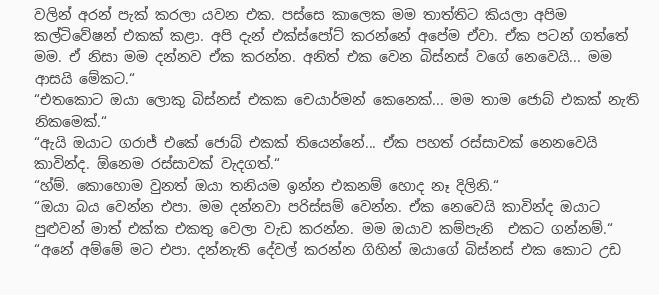වලින් අරන් පැක් කරලා යවන එක. පස්සෙ කාලෙක මම තාත්තිට කියලා අපිම කල්ටිවේෂන් එකක් කළා. අපි දැන් එක්ස්පෝට් කරන්නේ අපේම ඒවා. ඒක පටන් ගත්තේ මම. ඒ නිසා මම දන්නව ඒක කරන්න. අනිත් එක වෙන බිස්නස් වගේ නෙවෙයි... මම ආසයි මේකට.“
“එතකොට ඔයා ලොකු බිස්නස් එකක චෙයාර්මන් කෙනෙක්... මම තාම ජොබ් එකක් නැති නිකමෙක්.“
“ඇයි ඔයාට ගරාජ් එකේ ජොබ් එකක් තියෙන්නේ... ඒක පහත් රස්සාවක් නෙනවෙයි කාවින්ද. ඕනෙම රස්සාවක් වැදගත්.“
“හ්ම්. කොහොම වුනත් ඔයා තනියම ඉන්න එකනම් හොද නෑ දිලිනි.“
“ඔයා බය වෙන්න එපා. මම දන්නවා පරිස්සම් වෙන්න. ඒක නෙවෙයි කාවින්ද ඔයාට පුළුවන් මාත් එක්ක එකතු වෙලා වැඩ කරන්න. මම ඔයාව කම්පැනි  එකට ගන්නම්.“
“අනේ අම්මේ මට එපා. දන්නැති දේවල් කරන්න ගිහින් ඔයාගේ බිස්නස් එක කොට උඩ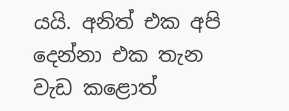යයි. අනිත් එක අපි දෙන්නා එක තැන වැඩ කළොත්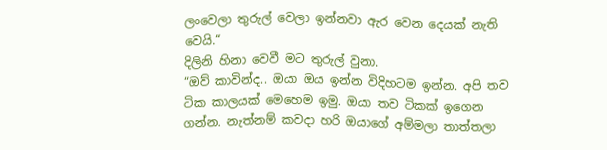ලංවෙලා තුරුල් වෙලා ඉන්නවා ඇර වෙන දෙයක් නැති වෙයි.“
දිලිනි හිනා වෙවී මට තුරුල් වුනා.
“ඔව් කාවින්ද.. ඔයා ඔය ඉන්න විදිහටම ඉන්න. අපි තව ටික කාලයක් මෙහෙම ඉමු. ඔයා තව ටිකක් ඉගෙන ගන්න. නැත්නම් කවදා හරි ඔයාගේ අම්මලා තාත්තලා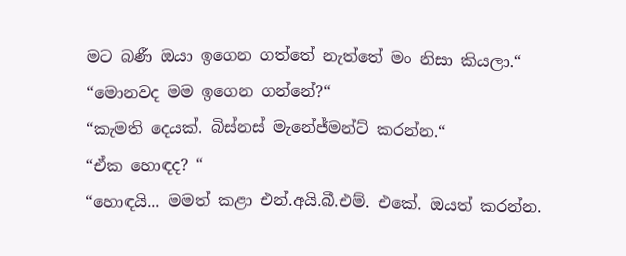මට බණී ඔයා ඉගෙන ගත්තේ නැත්තේ මං නිසා කියලා.“
“මොනවද මම ඉගෙන ගන්නේ?“
“කැමති දෙයක්. බිස්නස් මැනේජ්මන්ට් කරන්න.“
“ඒක හොඳද? “
“හොඳයි... මමත් කළා එන්.අයි.බී.එම්. එකේ. ඔයත් කරන්න.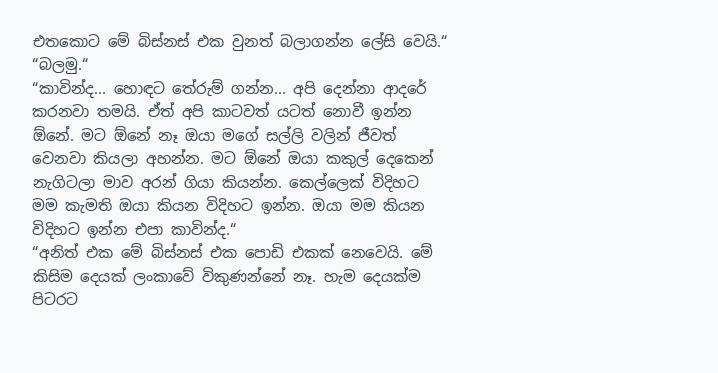එතකොට මේ බිස්නස් එක වුනත් බලාගන්න ලේසි වෙයි.“
“බලමු.“
“කාවින්ද... හොඳට තේරුම් ගන්න... අපි දෙන්නා ආදරේ කරනවා තමයි. ඒත් අපි කාටවත් යටත් නොවී ඉන්න ඕනේ. මට ඕනේ නෑ ඔයා මගේ සල්ලි වලින් ජීවත් වෙනවා කියලා අහන්න. මට ඕනේ ඔයා කකුල් දෙකෙන් නැගිටලා මාව අරන් ගියා කියන්න. කෙල්ලෙක් විදිහට මම කැමති ඔයා කියන විදිහට ඉන්න. ඔයා මම කියන විදිහට ඉන්න එපා කාවින්ද.“
“අනිත් එක මේ බිස්නස් එක පොඩි එකක් නෙවෙයි. මේ කිසිම දෙයක් ලංකාවේ විකුණන්නේ නෑ. හැම දෙයක්ම පිටරට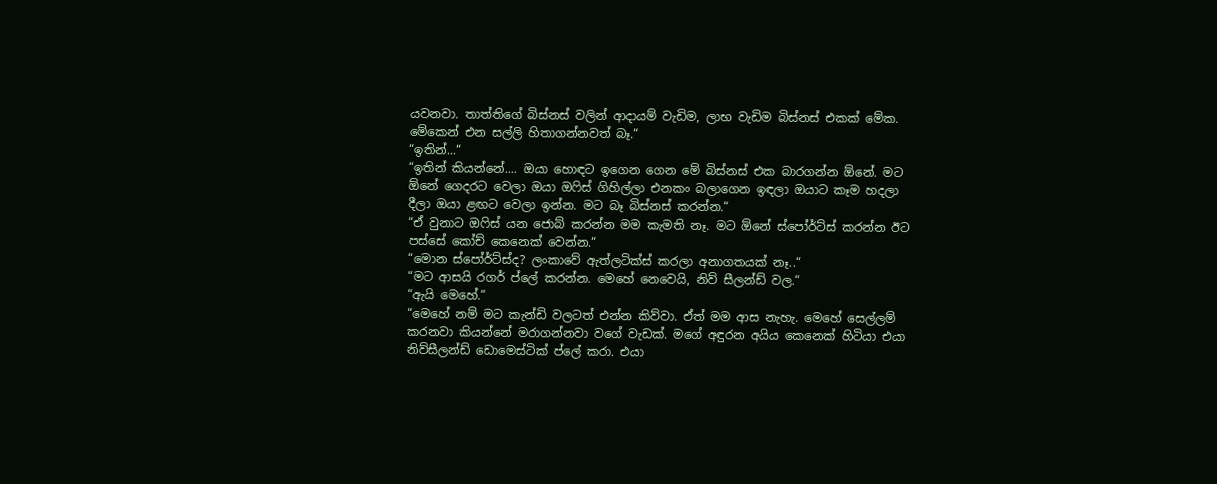යවනවා. තාත්තිගේ බිස්නස් වලින් ආදායම් වැඩිම, ලාභ වැඩිම බිස්නස් එකක් මේක. මේකෙන් එන සල්ලි හිතාගන්නවත් බෑ.“
“ඉතින්...“
“ඉතින් කියන්නේ.... ඔයා හොඳට ඉගෙන ගෙන මේ බිස්නස් එක බාරගන්න ඕනේ. මට ඕනේ ගෙදරට වෙලා ඔයා ඔෆිස් ගිහිල්ලා එනකං බලාගෙන ඉඳලා ඔයාට කෑම හදලා දීලා ඔයා ළඟට වෙලා ඉන්න. මට බෑ බිස්නස් කරන්න.“
“ඒ වුනාට ඔෆිස් යන ජොබ් කරන්න මම කැමති නෑ. මට ඕනේ ස්පෝර්ට්ස් කරන්න ඊට පස්සේ කෝච් කෙනෙක් වෙන්න.“
“මොන ස්පෝර්ට්ස්ද? ලංකාවේ ඇත්ලටික්ස් කරලා අනාගතයක් නෑ..“
“මට ආසයි රගර් ප්ලේ කරන්න. මෙහේ නෙවෙයි, නිව් සීලන්ඩ් වල.“
“ඇයි මෙහේ.“
“මෙහේ නම් මට කැන්ඩි වලටත් එන්න කිව්වා. ඒත් මම ආස නැහැ. මෙහේ සෙල්ලම් කරනවා කියන්නේ මරාගන්නවා වගේ වැඩක්. මගේ අඳුරන අයිය කෙනෙක් හිටියා එයා නිව්සීලන්ඩ් ඩොමෙස්ටික් ප්ලේ කරා. එයා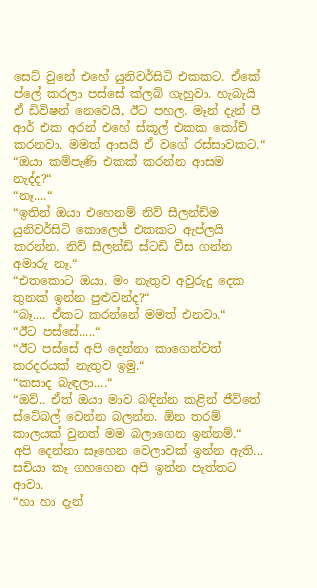සෙට් වුනේ එහේ යුනිවර්සිටි එකකට. ඒකේ ප්ලේ කරලා පස්සේ ක්ලබ් ගැහුවා. හැබැයි ඒ ඩිවිෂන් නෙවෙයි, ඊට පහල. මෑන් දැන් පී ආර් එක අරන් එහේ ස්කූල් එකක කෝච් කරනවා. මමත් ආසයි ඒ වගේ රස්සාවකට.“
“ඔයා කම්පැණි එකක් කරන්න ආසම නැද්ද?“
“නෑ....“
“ඉතින් ඔයා එහෙනම් නිව් සීලන්ඩ්ම යුනිවර්සිටි කොලෙජ් එකකට ඇප්ලයි කරන්න. නිව් සීලන්ඩ් ස්ටඩි වීස ගන්න අමාරු නෑ.“
“එතකොට ඔයා. මං නැතුව අවුරුදු දෙක තුනක් ඉන්න පුළුවන්ද?“
“බෑ.... ඒකට කරන්නේ මමත් එනවා.“
“ඊට පස්සේ.....“
“ඊට පස්සේ අපි දෙන්නා කාගෙන්වත් කරදරයක් නැතුව ඉමු.“
“කසාද බැඳලා....“
“ඔව්.. ඒත් ඔයා මාව බඳින්න කළින් ජීවිතේ ස්ටේබල් වෙන්න බලන්න. ඕන තරම් කාලයක් වුනත් මම බලාගෙන ඉන්නම්.“
අපි දෙන්නා සෑහෙන වෙලාවක් ඉන්න ඇති... සචියා කෑ ගහගෙන අපි ඉන්න පැත්තට ආවා.
“හා හා දැන්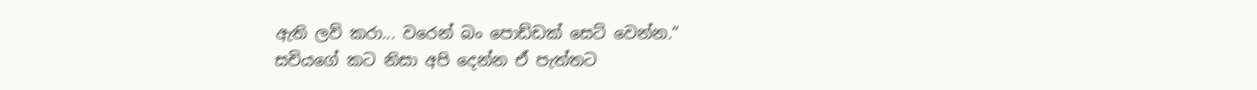ඇති ලව් කරා... වරෙන් බං පොඩ්ඩක් සෙට් වෙන්න.“
සචියගේ කට නිසා අපි දෙන්න ඒ පැත්තට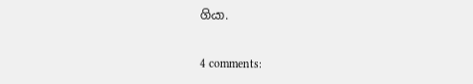ගියා.

4 comments: